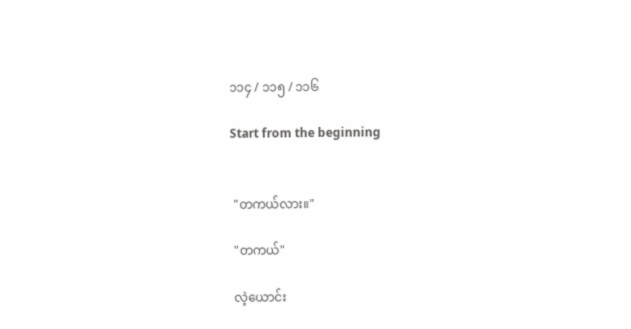၁၁၄ / ၁၁၅ / ၁၁၆

Start from the beginning


 "တကယ်လား။"

 "တကယ်"

 လဲ့ယောင်း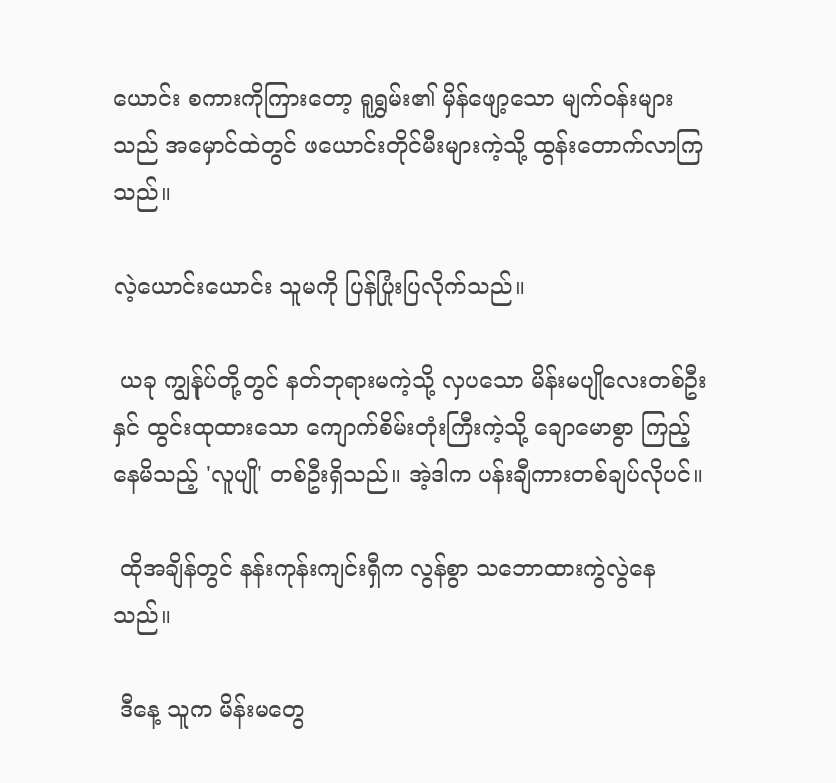ယောင်း စကားကိုကြားတော့ ရူရွှမ်း၏ မှိန်ဖျော့သော မျက်ဝန်းများသည် အမှောင်ထဲတွင် ဖယောင်းတိုင်မီးများကဲ့သို့ ထွန်းတောက်လာကြသည်။

လဲ့ယောင်းယောင်း သူမကို ပြန်ပြုံးပြလိုက်သည်။

 ယခု ကျွန်ုပ်တို့တွင် နတ်ဘုရားမကဲ့သို့ လှပသော မိန်းမပျိုလေးတစ်ဦးနှင် ထွင်းထုထားသော ကျောက်စိမ်းတုံးကြီးကဲ့သို့ ချောမောစွာ ကြည့်နေမိသည့် 'လူပျို' တစ်ဦးရှိသည်။ အဲ့ဒါက ပန်းချီကားတစ်ချပ်လိုပင်။

 ထိုအချိန်တွင် နန်းကုန်းကျင်းရှီက လွန်စွာ သဘောထားကွဲလွဲနေသည်။

 ဒီနေ့ သူက မိန်းမတွေ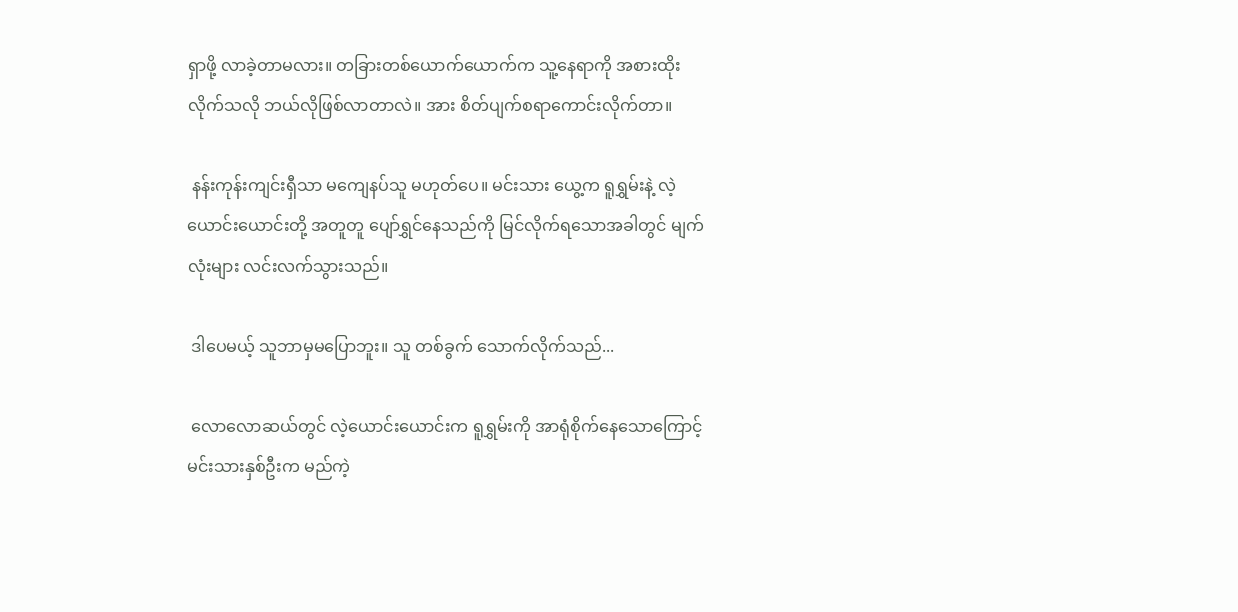ရှာဖို့ လာခဲ့တာမလား။ တခြားတစ်ယောက်ယောက်က သူ့နေရာကို အစားထိုးလိုက်သလို ဘယ်လိုဖြစ်လာတာလဲ။ အား စိတ်ပျက်စရာကောင်းလိုက်တာ။

 နန်းကုန်းကျင်းရှီသာ မကျေနပ်သူ မဟုတ်ပေ။ မင်းသား ယွေ့က ရူရွှမ်းနဲ့ လဲ့ယောင်းယောင်းတို့ အတူတူ ပျော်ရွှင်နေသည်ကို မြင်လိုက်ရသောအခါတွင် မျက်လုံးများ လင်းလက်သွားသည်။

 ဒါပေမယ့် သူဘာမှမပြောဘူး။ သူ တစ်ခွက် သောက်လိုက်သည်...

 လောလောဆယ်တွင် လဲ့ယောင်းယောင်းက ရူရွှမ်းကို အာရုံစိုက်နေသောကြောင့် မင်းသားနှစ်ဦးက မည်ကဲ့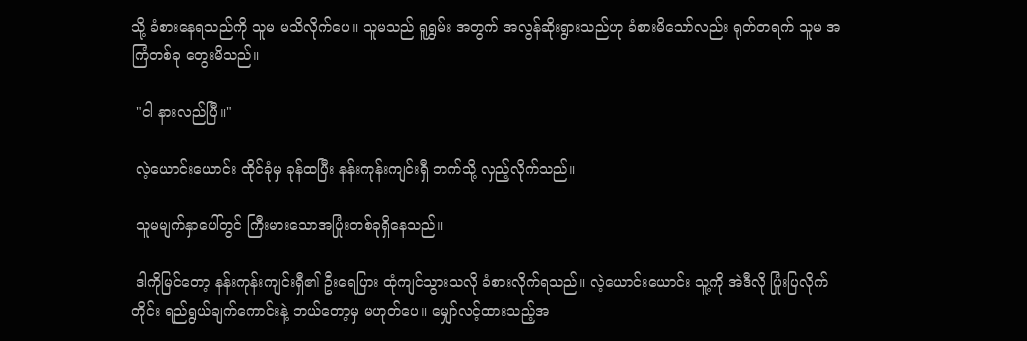သို့ ခံစားနေရသည်ကို သူမ မသိလိုက်ပေ။ သူမသည် ရူရွှမ်း အတွက် အလွန်ဆိုးရွားသည်ဟု ခံစားမိသော်လည်း ရုတ်တရက် သူမ အကြံတစ်ခု တွေးမိသည်။

 "ငါ နားလည်ပြီ။"

 လဲ့ယောင်းယောင်း ထိုင်ခုံမှ ခုန်ထပြီး နန်းကုန်းကျင်းရှီ ဘက်သို့ လှည့်လိုက်သည်။

 သူမမျက်နှာပေါ်တွင် ကြီးမားသောအပြုံးတစ်ခုရှိနေသည်။

 ဒါကိုမြင်တော့ နန်းကုန်းကျင်းရှီ၏ ဦးရေပြား ထုံကျင်သွားသလို ခံစားလိုက်ရသည်။ လဲ့ယောင်းယောင်း သူ့ကို အဲဒီလို ပြုံးပြလိုက်တိုင်း ရည်ရွယ်ချက်ကောင်းနဲ့ ဘယ်တော့မှ မဟုတ်ပေ။ မျှော်လင့်ထားသည့်အ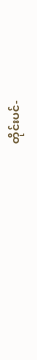တိုင်းပင်-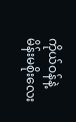ကိုယ်ဝန်နဲ့ မိန်းမစိုးလေး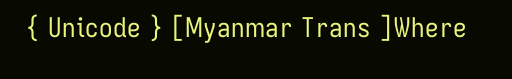{ Unicode } [Myanmar Trans ]Where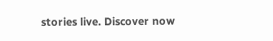stories live. Discover now